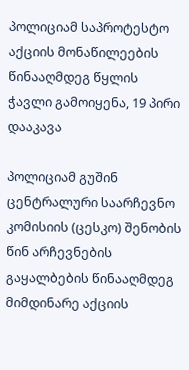პოლიციამ საპროტესტო აქციის მონაწილეების წინააღმდეგ წყლის ჭავლი გამოიყენა, 19 პირი დააკავა

პოლიციამ გუშინ ცენტრალური საარჩევნო კომისიის (ცესკო) შენობის წინ არჩევნების გაყალბების წინააღმდეგ მიმდინარე აქციის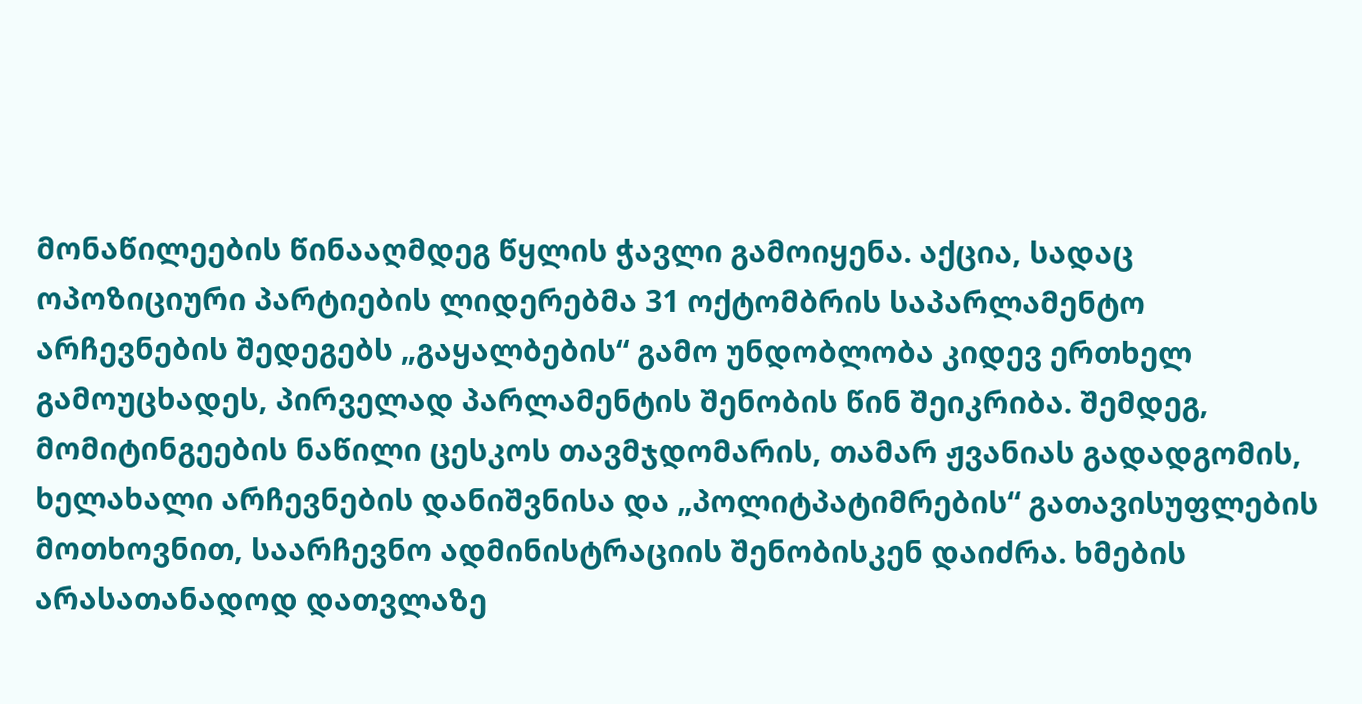მონაწილეების წინააღმდეგ წყლის ჭავლი გამოიყენა. აქცია, სადაც ოპოზიციური პარტიების ლიდერებმა 31 ოქტომბრის საპარლამენტო არჩევნების შედეგებს „გაყალბების“ გამო უნდობლობა კიდევ ერთხელ გამოუცხადეს, პირველად პარლამენტის შენობის წინ შეიკრიბა. შემდეგ, მომიტინგეების ნაწილი ცესკოს თავმჯდომარის, თამარ ჟვანიას გადადგომის, ხელახალი არჩევნების დანიშვნისა და „პოლიტპატიმრების“ გათავისუფლების მოთხოვნით, საარჩევნო ადმინისტრაციის შენობისკენ დაიძრა. ხმების არასათანადოდ დათვლაზე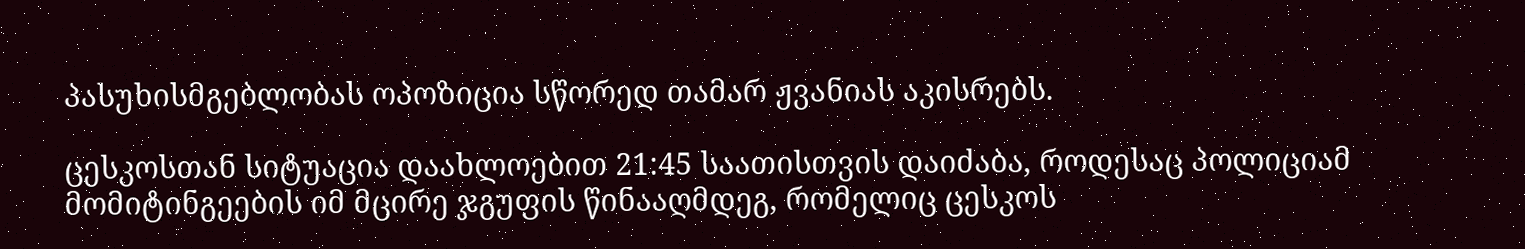პასუხისმგებლობას ოპოზიცია სწორედ თამარ ჟვანიას აკისრებს.

ცესკოსთან სიტუაცია დაახლოებით 21:45 საათისთვის დაიძაბა, როდესაც პოლიციამ მომიტინგეების იმ მცირე ჯგუფის წინააღმდეგ, რომელიც ცესკოს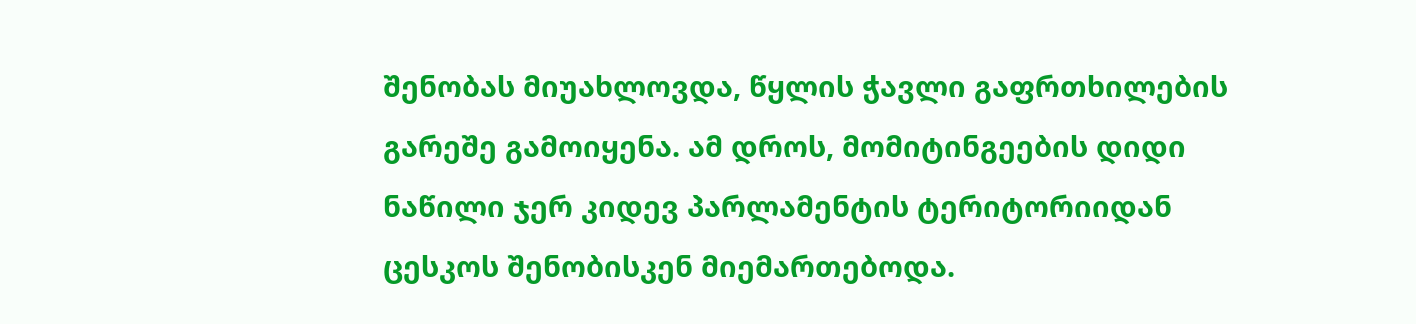შენობას მიუახლოვდა, წყლის ჭავლი გაფრთხილების გარეშე გამოიყენა. ამ დროს, მომიტინგეების დიდი ნაწილი ჯერ კიდევ პარლამენტის ტერიტორიიდან ცესკოს შენობისკენ მიემართებოდა.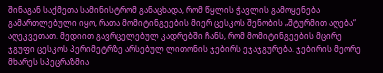შინაგან საქმეთა სამინისტრომ განაცხადა, რომ წყლის ჭავლის გამოყენება გამართლებული იყო, რათა მომიტინგეების მიერ ცესკოს შენობის „შტურმით აღება“ აღეკვეთათ. მედიით გავრცელებულ კადრებში ჩანს, რომ მომიტინგეების მცირე ჯგუფი ცესკოს პერიმეტრზე არსებულ ლითონის ჯებირს ეჯაჯგურება. ჯებირის მეორე მხარეს სპეცრაზმია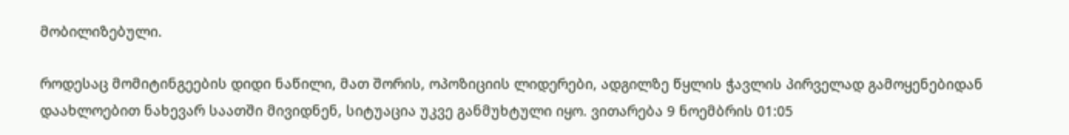მობილიზებული.

როდესაც მომიტინგეების დიდი ნაწილი, მათ შორის, ოპოზიციის ლიდერები, ადგილზე წყლის ჭავლის პირველად გამოყენებიდან დაახლოებით ნახევარ საათში მივიდნენ, სიტუაცია უკვე განმუხტული იყო. ვითარება 9 ნოემბრის 01:05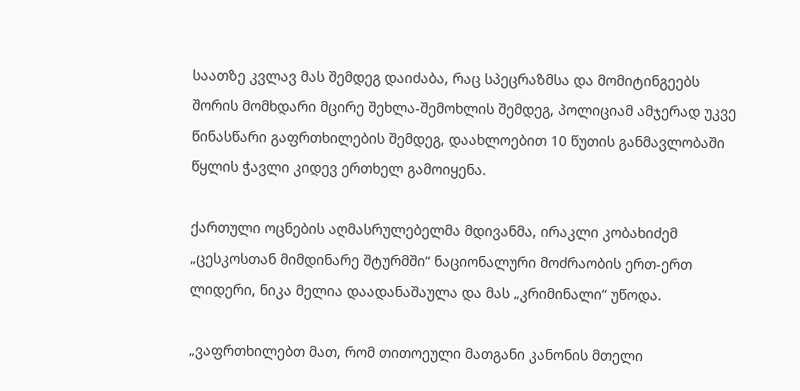საათზე კვლავ მას შემდეგ დაიძაბა, რაც სპეცრაზმსა და მომიტინგეებს შორის მომხდარი მცირე შეხლა-შემოხლის შემდეგ, პოლიციამ ამჯერად უკვე წინასწარი გაფრთხილების შემდეგ, დაახლოებით 10 წუთის განმავლობაში წყლის ჭავლი კიდევ ერთხელ გამოიყენა.

ქართული ოცნების აღმასრულებელმა მდივანმა, ირაკლი კობახიძემ „ცესკოსთან მიმდინარე შტურმში“ ნაციონალური მოძრაობის ერთ-ერთ ლიდერი, ნიკა მელია დაადანაშაულა და მას „კრიმინალი“ უწოდა.

„ვაფრთხილებთ მათ, რომ თითოეული მათგანი კანონის მთელი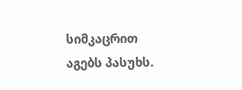სიმკაცრით აგებს პასუხს.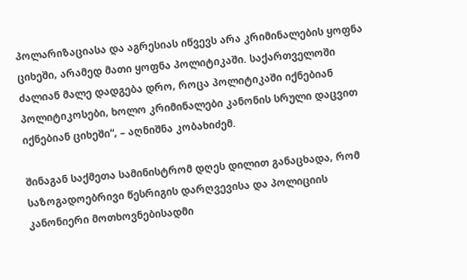პოლარიზაციასა და აგრესიას იწვევს არა კრიმინალების ყოფნა ციხეში, არამედ მათი ყოფნა პოლიტიკაში. საქართველოში ძალიან მალე დადგება დრო, როცა პოლიტიკაში იქნებიან პოლიტიკოსები, ხოლო კრიმინალები კანონის სრული დაცვით იქნებიან ციხეში“, – აღნიშნა კობახიძემ.

შინაგან საქმეთა სამინისტრომ დღეს დილით განაცხადა, რომ საზოგადოებრივი წესრიგის დარღვევისა და პოლიციის კანონიერი მოთხოვნებისადმი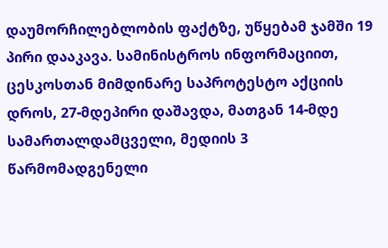დაუმორჩილებლობის ფაქტზე, უწყებამ ჯამში 19 პირი დააკავა. სამინისტროს ინფორმაციით, ცესკოსთან მიმდინარე საპროტესტო აქციის დროს, 27-მდეპირი დაშავდა, მათგან 14-მდე სამართალდამცველი, მედიის 3 წარმომადგენელი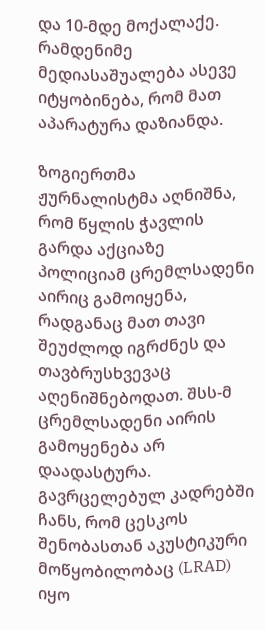და 10-მდე მოქალაქე. რამდენიმე მედიასაშუალება ასევე იტყობინება, რომ მათ აპარატურა დაზიანდა.

ზოგიერთმა ჟურნალისტმა აღნიშნა, რომ წყლის ჭავლის გარდა აქციაზე პოლიციამ ცრემლსადენი აირიც გამოიყენა, რადგანაც მათ თავი შეუძლოდ იგრძნეს და თავბრუსხვევაც აღენიშნებოდათ. შსს-მ ცრემლსადენი აირის გამოყენება არ დაადასტურა. გავრცელებულ კადრებში ჩანს, რომ ცესკოს შენობასთან აკუსტიკური მოწყობილობაც (LRAD) იყო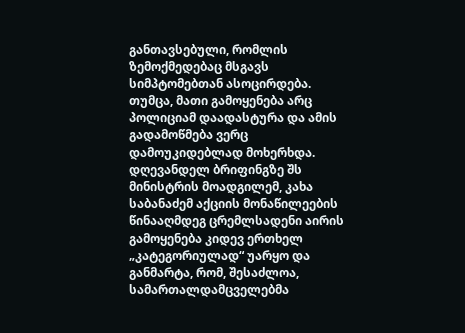განთავსებული, რომლის ზემოქმედებაც მსგავს სიმპტომებთან ასოცირდება. თუმცა, მათი გამოყენება არც პოლიციამ დაადასტურა და ამის გადამოწმება ვერც დამოუკიდებლად მოხერხდა. დღევანდელ ბრიფინგზე შს მინისტრის მოადგილემ, კახა საბანაძემ აქციის მონაწილეების წინააღმდეგ ცრემლსადენი აირის გამოყენება კიდევ ერთხელ „კატეგორიულად“ უარყო და განმარტა, რომ, შესაძლოა, სამართალდამცველებმა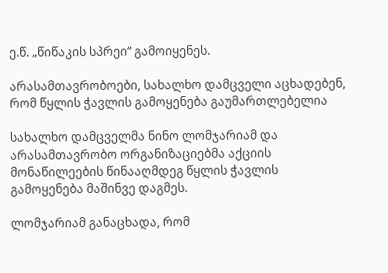ე.წ. „წიწაკის სპრეი“ გამოიყენეს.

არასამთავრობოები, სახალხო დამცველი აცხადებენ, რომ წყლის ჭავლის გამოყენება გაუმართლებელია

სახალხო დამცველმა ნინო ლომჯარიამ და არასამთავრობო ორგანიზაციებმა აქციის მონაწილეების წინააღმდეგ წყლის ჭავლის გამოყენება მაშინვე დაგმეს.

ლომჯარიამ განაცხადა, რომ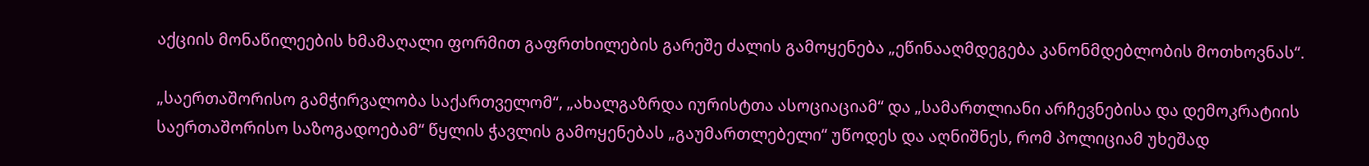აქციის მონაწილეების ხმამაღალი ფორმით გაფრთხილების გარეშე ძალის გამოყენება „ეწინააღმდეგება კანონმდებლობის მოთხოვნას“.

„საერთაშორისო გამჭირვალობა საქართველომ“, „ახალგაზრდა იურისტთა ასოციაციამ“ და „სამართლიანი არჩევნებისა და დემოკრატიის საერთაშორისო საზოგადოებამ“ წყლის ჭავლის გამოყენებას „გაუმართლებელი“ უწოდეს და აღნიშნეს, რომ პოლიციამ უხეშად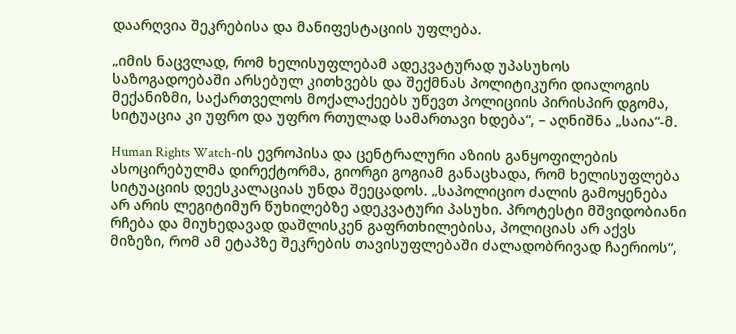დაარღვია შეკრებისა და მანიფესტაციის უფლება.

„იმის ნაცვლად, რომ ხელისუფლებამ ადეკვატურად უპასუხოს საზოგადოებაში არსებულ კითხვებს და შექმნას პოლიტიკური დიალოგის მექანიზმი, საქართველოს მოქალაქეებს უწევთ პოლიციის პირისპირ დგომა, სიტუაცია კი უფრო და უფრო რთულად სამართავი ხდება“, – აღნიშნა „საია“-მ.

Human Rights Watch-ის ევროპისა და ცენტრალური აზიის განყოფილების ასოცირებულმა დირექტორმა, გიორგი გოგიამ განაცხადა, რომ ხელისუფლება სიტუაციის დეესკალაციას უნდა შეეცადოს. „საპოლიციო ძალის გამოყენება არ არის ლეგიტიმურ წუხილებზე ადეკვატური პასუხი. პროტესტი მშვიდობიანი რჩება და მიუხედავად დაშლისკენ გაფრთხილებისა, პოლიციას არ აქვს მიზეზი, რომ ამ ეტაპზე შეკრების თავისუფლებაში ძალადობრივად ჩაერიოს“,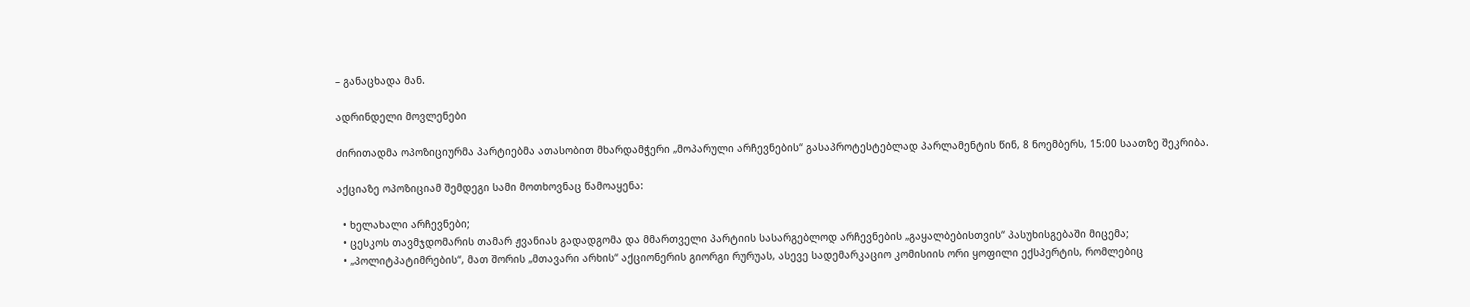– განაცხადა მან.

ადრინდელი მოვლენები

ძირითადმა ოპოზიციურმა პარტიებმა ათასობით მხარდამჭერი „მოპარული არჩევნების“ გასაპროტესტებლად პარლამენტის წინ, 8 ნოემბერს, 15:00 საათზე შეკრიბა.

აქციაზე ოპოზიციამ შემდეგი სამი მოთხოვნაც წამოაყენა:

  • ხელახალი არჩევნები;
  • ცესკოს თავმჯდომარის თამარ ჟვანიას გადადგომა და მმართველი პარტიის სასარგებლოდ არჩევნების „გაყალბებისთვის“ პასუხისგებაში მიცემა;
  • „პოლიტპატიმრების“, მათ შორის „მთავარი არხის“ აქციონერის გიორგი რურუას, ასევე სადემარკაციო კომისიის ორი ყოფილი ექსპერტის, რომლებიც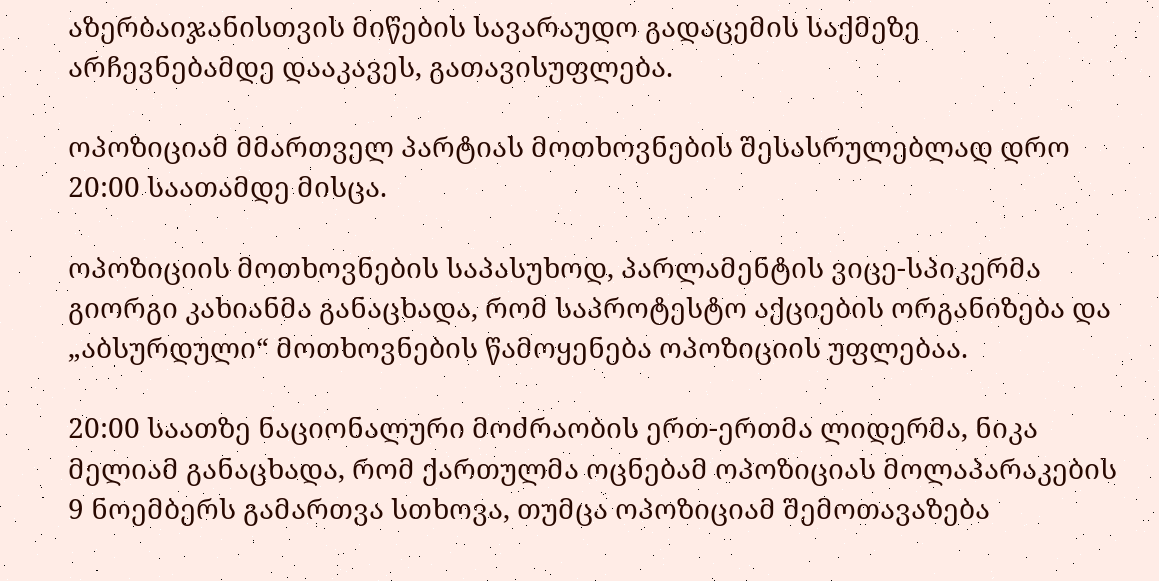აზერბაიჯანისთვის მიწების სავარაუდო გადაცემის საქმეზე არჩევნებამდე დააკავეს, გათავისუფლება.

ოპოზიციამ მმართველ პარტიას მოთხოვნების შესასრულებლად დრო 20:00 საათამდე მისცა.

ოპოზიციის მოთხოვნების საპასუხოდ, პარლამენტის ვიცე-სპიკერმა გიორგი კახიანმა განაცხადა, რომ საპროტესტო აქციების ორგანიზება და „აბსურდული“ მოთხოვნების წამოყენება ოპოზიციის უფლებაა.

20:00 საათზე ნაციონალური მოძრაობის ერთ-ერთმა ლიდერმა, ნიკა მელიამ განაცხადა, რომ ქართულმა ოცნებამ ოპოზიციას მოლაპარაკების 9 ნოემბერს გამართვა სთხოვა, თუმცა ოპოზიციამ შემოთავაზება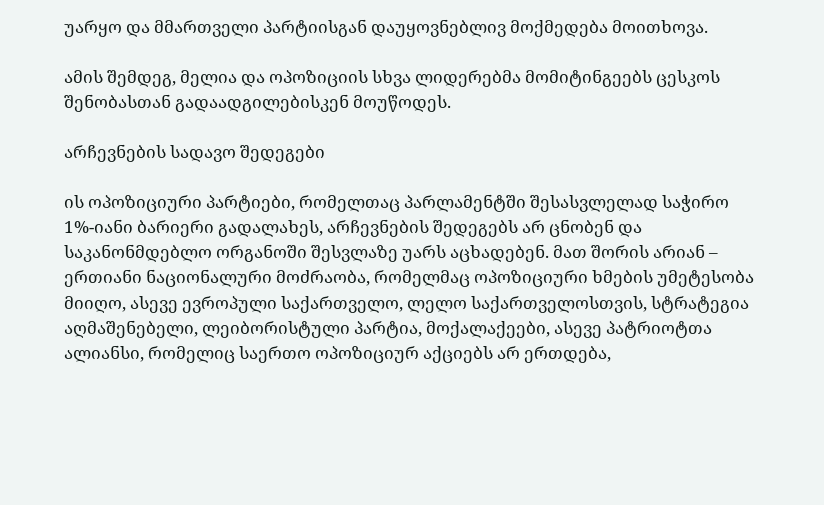უარყო და მმართველი პარტიისგან დაუყოვნებლივ მოქმედება მოითხოვა.

ამის შემდეგ, მელია და ოპოზიციის სხვა ლიდერებმა მომიტინგეებს ცესკოს შენობასთან გადაადგილებისკენ მოუწოდეს.

არჩევნების სადავო შედეგები

ის ოპოზიციური პარტიები, რომელთაც პარლამენტში შესასვლელად საჭირო 1%-იანი ბარიერი გადალახეს, არჩევნების შედეგებს არ ცნობენ და საკანონმდებლო ორგანოში შესვლაზე უარს აცხადებენ. მათ შორის არიან – ერთიანი ნაციონალური მოძრაობა, რომელმაც ოპოზიციური ხმების უმეტესობა მიიღო, ასევე ევროპული საქართველო, ლელო საქართველოსთვის, სტრატეგია აღმაშენებელი, ლეიბორისტული პარტია, მოქალაქეები, ასევე პატრიოტთა ალიანსი, რომელიც საერთო ოპოზიციურ აქციებს არ ერთდება,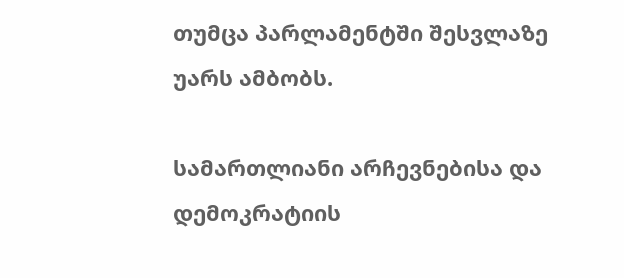თუმცა პარლამენტში შესვლაზე უარს ამბობს.

სამართლიანი არჩევნებისა და დემოკრატიის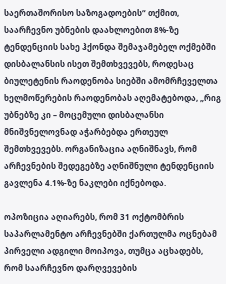საერთაშორისო საზოგადოების“ თქმით, საარჩევნო უბნების დაახლოებით 8%-ზე ტენდენციის სახე ჰქონდა შემაჯამებელ ოქმებში დისბალანსის ისეთ შემთხვევებს, როდესაც ბიულეტენის რაოდენობა სიებში ამომრჩეველთა ხელმოწერების რაოდენობას აღემატებოდა, „რიგ უბნებზე კი – მოცემული დისბალანსი მნიშვნელოვნად აჭარბებდა ერთეულ შემთხვევებს. ორგანიზაცია აღნიშნავს, რომ არჩევნების შედეგებზე აღნიშნული ტენდენციის გავლენა 4.1%-ზე ნაკლები იქნებოდა.

ოპოზიცია აღიარებს, რომ 31 ოქტომბრის საპარლამენტო არჩევნებში ქართულმა ოცნებამ პირველი ადგილი მოიპოვა, თუმცა აცხადებს, რომ საარჩევნო დარღვევების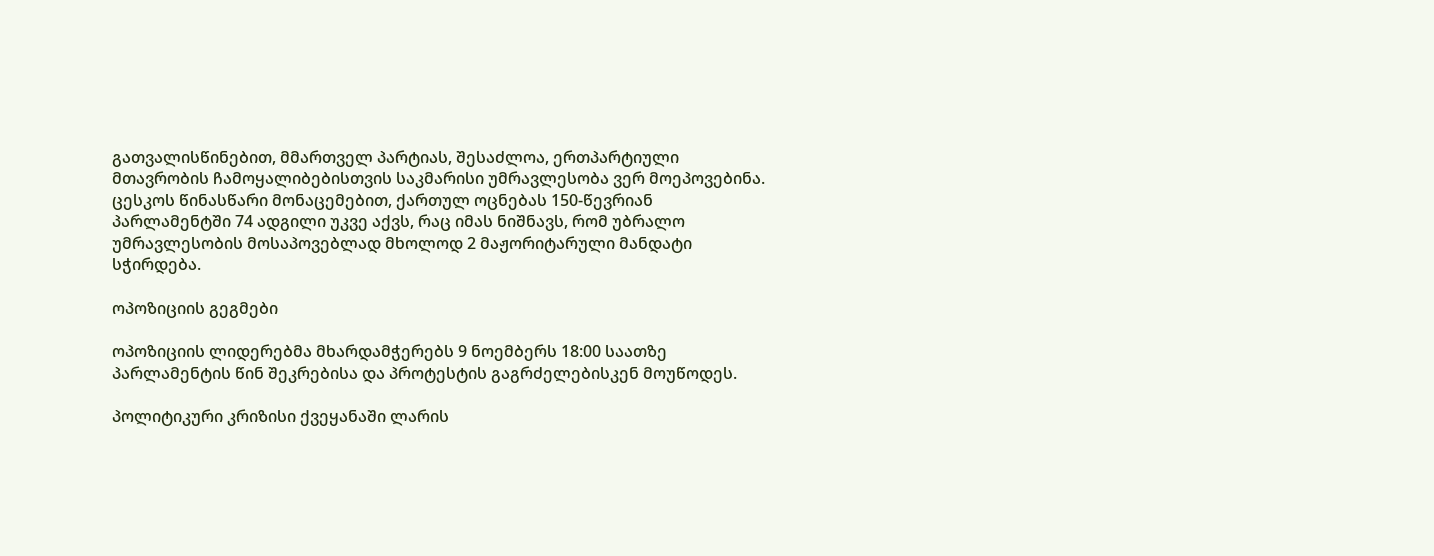გათვალისწინებით, მმართველ პარტიას, შესაძლოა, ერთპარტიული მთავრობის ჩამოყალიბებისთვის საკმარისი უმრავლესობა ვერ მოეპოვებინა. ცესკოს წინასწარი მონაცემებით, ქართულ ოცნებას 150-წევრიან პარლამენტში 74 ადგილი უკვე აქვს, რაც იმას ნიშნავს, რომ უბრალო უმრავლესობის მოსაპოვებლად მხოლოდ 2 მაჟორიტარული მანდატი სჭირდება.

ოპოზიციის გეგმები

ოპოზიციის ლიდერებმა მხარდამჭერებს 9 ნოემბერს 18:00 საათზე პარლამენტის წინ შეკრებისა და პროტესტის გაგრძელებისკენ მოუწოდეს.

პოლიტიკური კრიზისი ქვეყანაში ლარის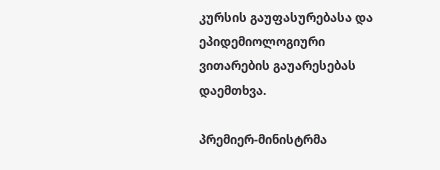კურსის გაუფასურებასა და ეპიდემიოლოგიური ვითარების გაუარესებას დაემთხვა.

პრემიერ-მინისტრმა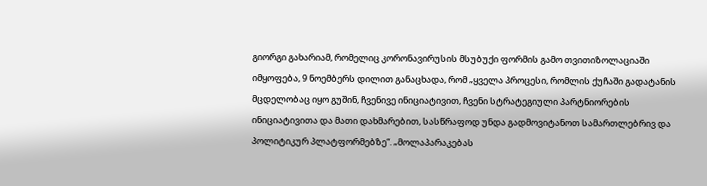გიორგი გახარიამ, რომელიც კორონავირუსის მსუბუქი ფორმის გამო თვითიზოლაციაში იმყოფება, 9 ნოემბერს დილით განაცხადა, რომ „ყველა პროცესი, რომლის ქუჩაში გადატანის მცდელობაც იყო გუშინ, ჩვენივე ინიციატივით, ჩვენი სტრატეგიული პარტნიორების ინიციატივითა და მათი დახმარებით, სასწრაფოდ უნდა გადმოვიტანოთ სამართლებრივ და პოლიტიკურ პლატფორმებზე“. „მოლაპარაკებას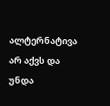ალტერნატივა არ აქვს და უნდა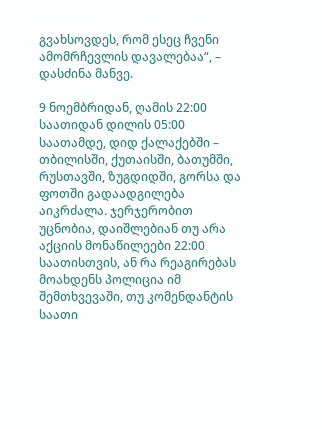გვახსოვდეს, რომ ესეც ჩვენი ამომრჩევლის დავალებაა“, – დასძინა მანვე.

9 ნოემბრიდან, ღამის 22:00 საათიდან დილის 05:00 საათამდე, დიდ ქალაქებში – თბილისში, ქუთაისში, ბათუმში, რუსთავში, ზუგდიდში, გორსა და ფოთში გადაადგილება აიკრძალა. ჯერჯერობით უცნობია, დაიშლებიან თუ არა აქციის მონაწილეები 22:00 საათისთვის, ან რა რეაგირებას მოახდენს პოლიცია იმ შემთხვევაში, თუ კომენდანტის საათი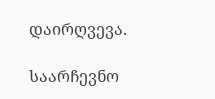დაირღვევა.

საარჩევნო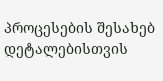პროცესების შესახებ დეტალებისთვის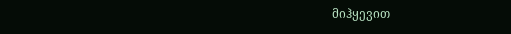მიჰყევით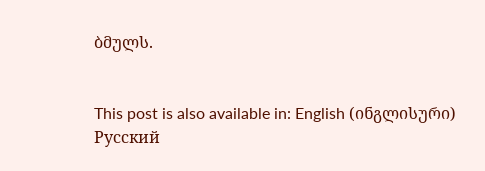ბმულს.


This post is also available in: English (ინგლისური) Русский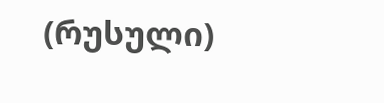(რუსული)